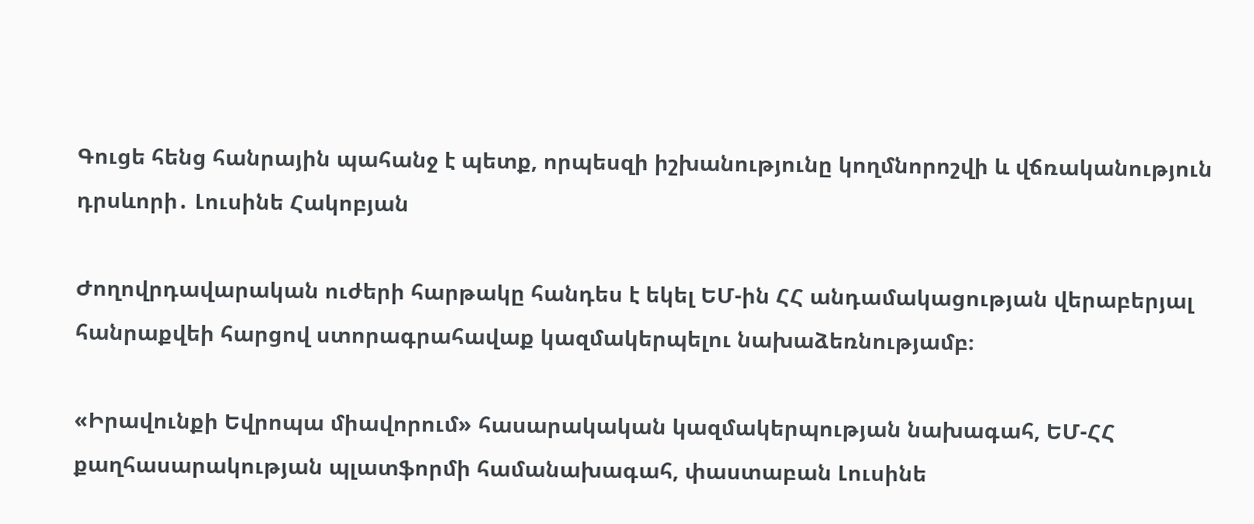Գուցե հենց հանրային պահանջ է պետք, որպեսզի իշխանությունը կողմնորոշվի և վճռականություն դրսևորի․ Լուսինե Հակոբյան

Ժողովրդավարական ուժերի հարթակը հանդես է եկել ԵՄ-ին ՀՀ անդամակացության վերաբերյալ հանրաքվեի հարցով ստորագրահավաք կազմակերպելու նախաձեռնությամբ։

«Իրավունքի Եվրոպա միավորում» հասարակական կազմակերպության նախագահ, ԵՄ-ՀՀ քաղհասարակության պլատֆորմի համանախագահ, փաստաբան Լուսինե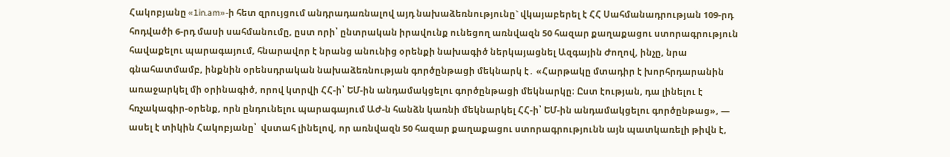Հակոբյանը «1in.am»-ի հետ զրույցում անդրադառնալով այդ նախաձեռնությունը` վկայաբերել է ՀՀ Սահմանադրության 109-րդ հոդվածի 6-րդ մասի սահմանումը, ըստ որի՝ ընտրական իրավունք ունեցող առնվազն 50 հազար քաղաքացու ստորագրություն հավաքելու պարագայում, հնարավոր է նրանց անունից օրենքի նախագիծ ներկայացնել Ազգային Ժողով, ինչը, նրա գնահատմամբ, ինքնին օրենսդրական նախաձեռնության գործընթացի մեկնարկ է․ «Հարթակը մտադիր է խորհրդարանին առաջարկել մի օրինագիծ, որով կտրվի ՀՀ-ի՝ ԵՄ-ին անդամակցելու գործընթացի մեկնարկը։ Ըստ էության, դա լինելու է հռչակագիր-օրենք, որն ընդունելու պարագայում ԱԺ-ն հանձն կառնի մեկնարկել ՀՀ-ի՝ ԵՄ-ին անդամակցելու գործընթաց», — ասել է տիկին Հակոբյանը՝  վստահ լինելով, որ առնվազն 50 հազար քաղաքացու ստորագրությունն այն պատկառելի թիվն է,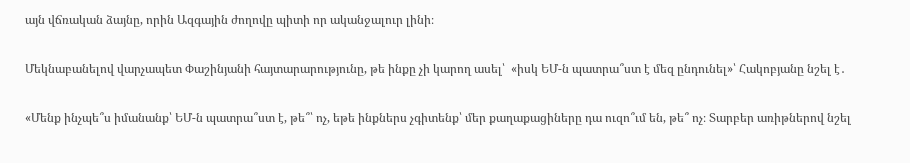այն վճռական ձայնը, որին Ազգային ժողովը պիտի որ ականջալուր լինի։

Մեկնաբանելով վարչապետ Փաշինյանի հայտարարությունը, թե ինքը չի կարող ասել՝  «իսկ ԵՄ-ն պատրա՞ստ է մեզ ընդունել»՝ Հակոբյանը նշել է․

«Մենք ինչպե՞ս իմանանք՝ ԵՄ-ն պատրա՞ստ է, թե՞՝ ոչ, եթե ինքներս չգիտենք՝ մեր քաղաքացիները դա ուզո՞ւմ են, թե՞ ոչ։ Տարբեր առիթներով նշել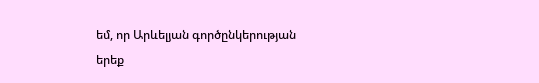եմ, որ Արևելյան գործընկերության երեք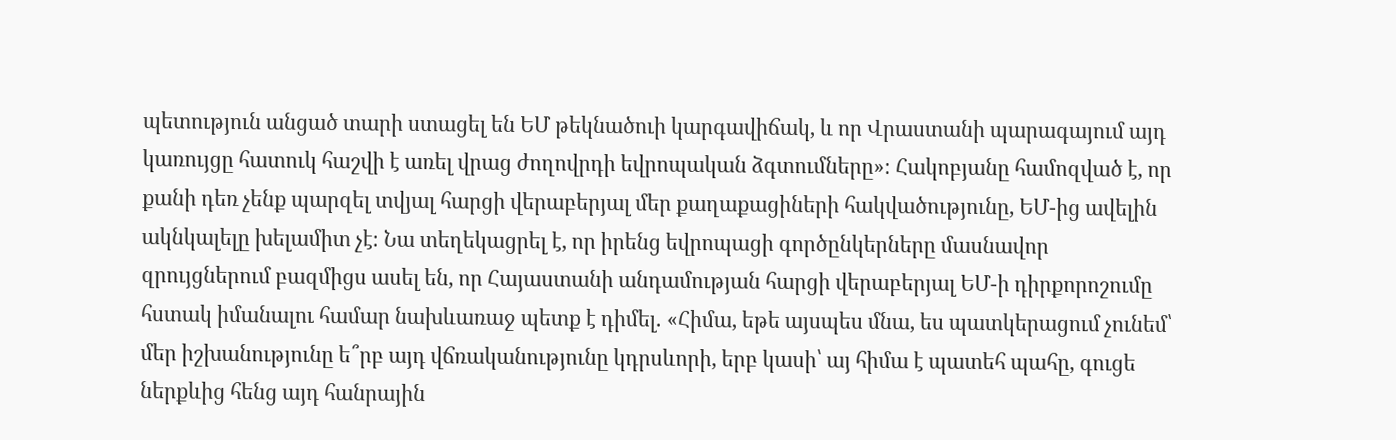պետություն անցած տարի ստացել են ԵՄ թեկնածուի կարգավիճակ, և որ Վրաստանի պարագայում այդ կառույցը հատուկ հաշվի է առել վրաց ժողովրդի եվրոպական ձգտումները»։ Հակոբյանը համոզված է, որ քանի դեռ չենք պարզել տվյալ հարցի վերաբերյալ մեր քաղաքացիների հակվածությունը, ԵՄ-ից ավելին ակնկալելը խելամիտ չէ։ Նա տեղեկացրել է, որ իրենց եվրոպացի գործընկերները մասնավոր զրույցներում բազմիցս ասել են, որ Հայաստանի անդամության հարցի վերաբերյալ ԵՄ-ի դիրքորոշումը հստակ իմանալու համար նախևառաջ պետք է դիմել․ «Հիմա, եթե այսպես մնա, ես պատկերացում չունեմ՝ մեր իշխանությունը ե՞րբ այդ վճռականությունը կդրսևորի, երբ կասի՝ այ հիմա է պատեհ պահը, գուցե ներքևից հենց այդ հանրային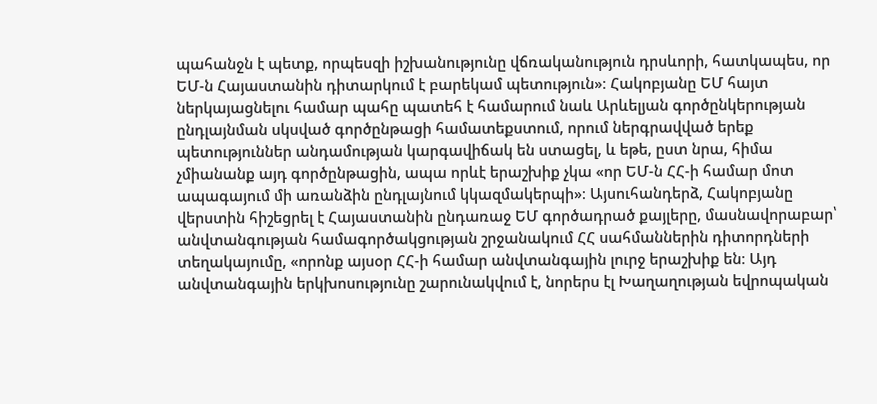պահանջն է պետք, որպեսզի իշխանությունը վճռականություն դրսևորի, հատկապես, որ ԵՄ-ն Հայաստանին դիտարկում է բարեկամ պետություն»։ Հակոբյանը ԵՄ հայտ ներկայացնելու համար պահը պատեհ է համարում նաև Արևելյան գործընկերության ընդլայնման սկսված գործընթացի համատեքստում, որում ներգրավված երեք պետություններ անդամության կարգավիճակ են ստացել, և եթե, ըստ նրա, հիմա չմիանանք այդ գործընթացին, ապա որևէ երաշխիք չկա «որ ԵՄ-ն ՀՀ-ի համար մոտ ապագայում մի առանձին ընդլայնում կկազմակերպի»։ Այսուհանդերձ, Հակոբյանը վերստին հիշեցրել է Հայաստանին ընդառաջ ԵՄ գործադրած քայլերը, մասնավորաբար՝ անվտանգության համագործակցության շրջանակում ՀՀ սահմաններին դիտորդների տեղակայումը, «որոնք այսօր ՀՀ-ի համար անվտանգային լուրջ երաշխիք են։ Այդ անվտանգային երկխոսությունը շարունակվում է, նորերս էլ Խաղաղության եվրոպական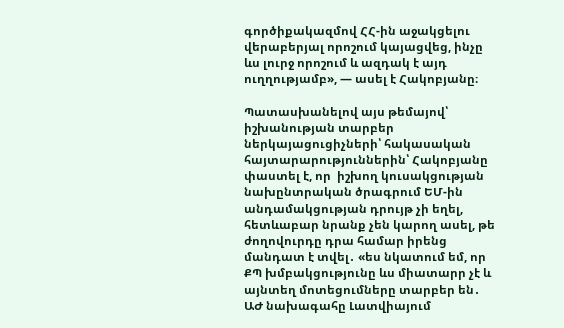գործիքակազմով ՀՀ-ին աջակցելու վերաբերյալ որոշում կայացվեց, ինչը ևս լուրջ որոշում և ազդակ է այդ ուղղությամբ», — ասել է Հակոբյանը։

Պատասխանելով այս թեմայով՝ իշխանության տարբեր ներկայացուցիչների՝ հակասական հայտարարություններին՝ Հակոբյանը փաստել է, որ  իշխող կուսակցության նախընտրական ծրագրում ԵՄ-ին անդամակցության դրույթ չի եղել, հետևաբար նրանք չեն կարող ասել, թե ժողովուրդը դրա համար իրենց մանդատ է տվել․ «ես նկատում եմ, որ ՔՊ խմբակցությունը ևս միատարր չէ և այնտեղ մոտեցումները տարբեր են․ ԱԺ նախագահը Լատվիայում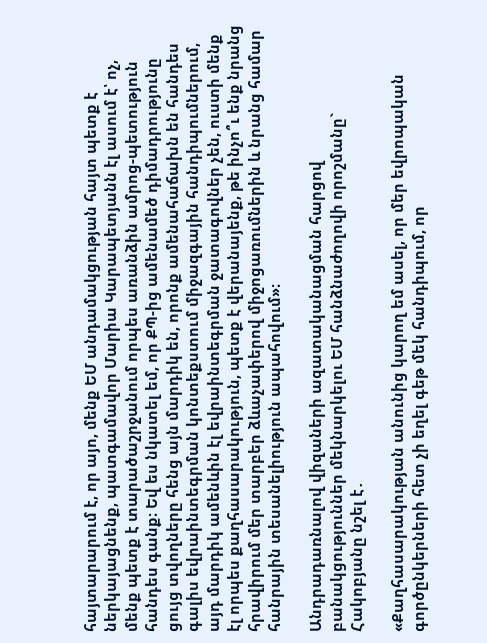հայտարարում է, որ այո, մենք ԵՄ անդամակցության հայտ պետք է ներկայացնենք, պատգամավոր Մարիա Կարապետյանն էլ ասում է՝ ոչ, մենք պետք է տարածաշրջանում որպես առանձին ամրոց-պետություն հանդես գանք։ Եվ ես նկատել եմ, որ ՔՊ-ից ամենամեծ դիմադրությունը ցույց տվողները հենց այն մարդիկ են, որոնք ամենահաճախն են հանդես գալիս եվրաինտեգրման կոնտեքստում միջազգային հանդիպումներում, այդ մարդիկ ամենևին էլ եվրաինտեգրման ջատագովներ չեն, ուստի մենք էլ որպես քաղհասարակություն, պետք է վերանայենք, թե ինչո՞ւ ենք նրանց հրավիրում մեր տարբեր ձևաչափերով միջոցառումներին և նրանց համար հանրային տեսանելիություն ապահովում»։

Անդրադառնալով վիզաների ազատականացման հարցով բանակցություններ մեկնարկելու ԵՄ հանձնաժողովի որոշմանը` Հակոբյանը նշել է․

«Քաղհասարակության անունից կարող եմ ասել, որ մեր եվրոպական գործընկերների հետ չի եղել գեթ մեկ հանդիպում, որ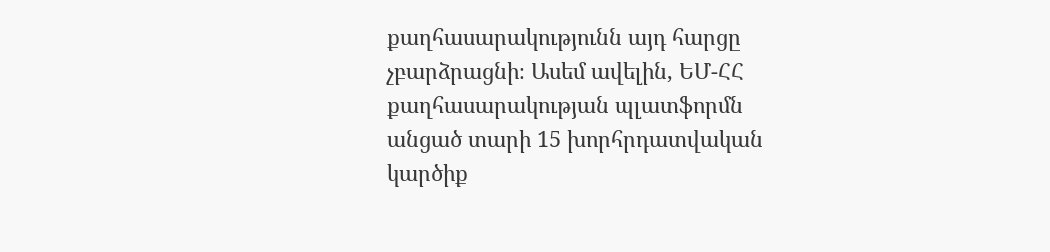քաղհասարակությունն այդ հարցը չբարձրացնի։ Ասեմ ավելին, ԵՄ-ՀՀ քաղհասարակության պլատֆորմն անցած տարի 15 խորհրդատվական կարծիք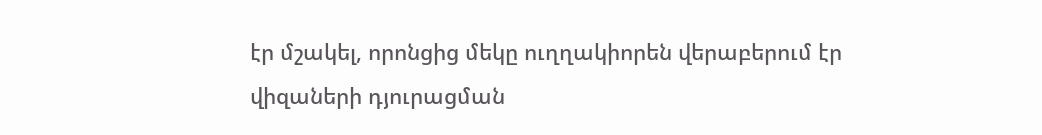էր մշակել, որոնցից մեկը ուղղակիորեն վերաբերում էր վիզաների դյուրացման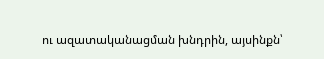ու ազատականացման խնդրին, այսինքն՝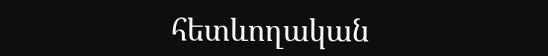հետևողական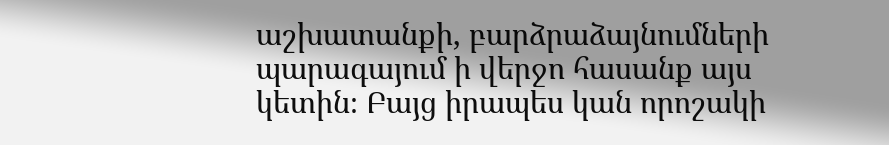աշխատանքի, բարձրաձայնումների պարագայում ի վերջո հասանք այս կետին։ Բայց իրապես կան որոշակի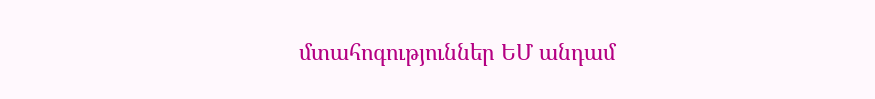մտահոգություններ ԵՄ անդամ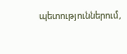պետություններում,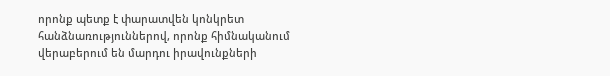որոնք պետք է փարատվեն կոնկրետ հանձնառություններով, որոնք հիմնականում վերաբերում են մարդու իրավունքների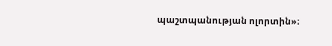պաշտպանության ոլորտին»։